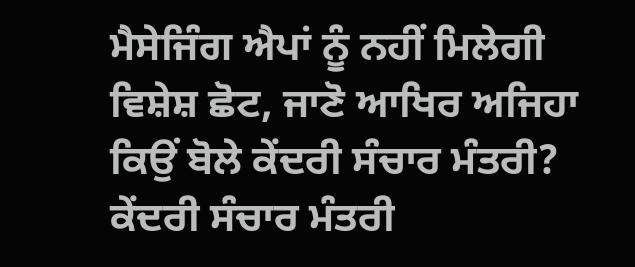ਮੈਸੇਜਿੰਗ ਐਪਾਂ ਨੂੰ ਨਹੀਂ ਮਿਲੇਗੀ ਵਿਸ਼ੇਸ਼ ਛੋਟ, ਜਾਣੋ ਆਖਿਰ ਅਜਿਹਾ ਕਿਉਂ ਬੋਲੇ ਕੇਂਦਰੀ ਸੰਚਾਰ ਮੰਤਰੀ?
ਕੇਂਦਰੀ ਸੰਚਾਰ ਮੰਤਰੀ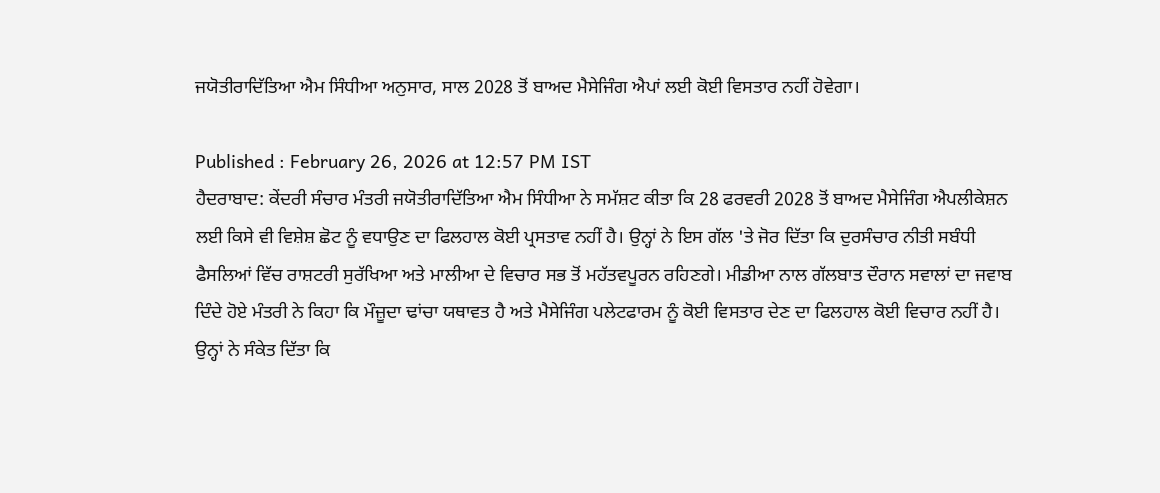ਜਯੋਤੀਰਾਦਿੱਤਿਆ ਐਮ ਸਿੰਧੀਆ ਅਨੁਸਾਰ, ਸਾਲ 2028 ਤੋਂ ਬਾਅਦ ਮੈਸੇਜਿੰਗ ਐਪਾਂ ਲਈ ਕੋਈ ਵਿਸਤਾਰ ਨਹੀਂ ਹੋਵੇਗਾ।

Published : February 26, 2026 at 12:57 PM IST
ਹੈਦਰਾਬਾਦ: ਕੇਂਦਰੀ ਸੰਚਾਰ ਮੰਤਰੀ ਜਯੋਤੀਰਾਦਿੱਤਿਆ ਐਮ ਸਿੰਧੀਆ ਨੇ ਸਮੱਸ਼ਟ ਕੀਤਾ ਕਿ 28 ਫਰਵਰੀ 2028 ਤੋਂ ਬਾਅਦ ਮੈਸੇਜਿੰਗ ਐਪਲੀਕੇਸ਼ਨ ਲਈ ਕਿਸੇ ਵੀ ਵਿਸ਼ੇਸ਼ ਛੋਟ ਨੂੰ ਵਧਾਉਣ ਦਾ ਫਿਲਹਾਲ ਕੋਈ ਪ੍ਰਸਤਾਵ ਨਹੀਂ ਹੈ। ਉਨ੍ਹਾਂ ਨੇ ਇਸ ਗੱਲ 'ਤੇ ਜੋਰ ਦਿੱਤਾ ਕਿ ਦੁਰਸੰਚਾਰ ਨੀਤੀ ਸਬੰਧੀ ਫੈਸਲਿਆਂ ਵਿੱਚ ਰਾਸ਼ਟਰੀ ਸੁਰੱਖਿਆ ਅਤੇ ਮਾਲੀਆ ਦੇ ਵਿਚਾਰ ਸਭ ਤੋਂ ਮਹੱਤਵਪੂਰਨ ਰਹਿਣਗੇ। ਮੀਡੀਆ ਨਾਲ ਗੱਲਬਾਤ ਦੌਰਾਨ ਸਵਾਲਾਂ ਦਾ ਜਵਾਬ ਦਿੰਦੇ ਹੋਏ ਮੰਤਰੀ ਨੇ ਕਿਹਾ ਕਿ ਮੌਜ਼ੂਦਾ ਢਾਂਚਾ ਯਥਾਵਤ ਹੈ ਅਤੇ ਮੈਸੇਜਿੰਗ ਪਲੇਟਫਾਰਮ ਨੂੰ ਕੋਈ ਵਿਸਤਾਰ ਦੇਣ ਦਾ ਫਿਲਹਾਲ ਕੋਈ ਵਿਚਾਰ ਨਹੀਂ ਹੈ।
ਉਨ੍ਹਾਂ ਨੇ ਸੰਕੇਤ ਦਿੱਤਾ ਕਿ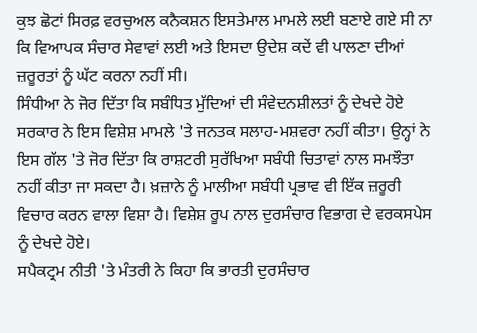ਕੁਝ ਛੋਟਾਂ ਸਿਰਫ਼ ਵਰਚੁਅਲ ਕਨੈਕਸ਼ਨ ਇਸਤੇਮਾਲ ਮਾਮਲੇ ਲਈ ਬਣਾਏ ਗਏ ਸੀ ਨਾ ਕਿ ਵਿਆਪਕ ਸੰਚਾਰ ਸੇਵਾਵਾਂ ਲਈ ਅਤੇ ਇਸਦਾ ਉਦੇਸ਼ ਕਦੇਂ ਵੀ ਪਾਲਣਾ ਦੀਆਂ ਜ਼ਰੂਰਤਾਂ ਨੂੰ ਘੱਟ ਕਰਨਾ ਨਹੀਂ ਸੀ।
ਸਿੰਧੀਆ ਨੇ ਜੋਰ ਦਿੱਤਾ ਕਿ ਸਬੰਧਿਤ ਮੁੱਦਿਆਂ ਦੀ ਸੰਵੇਦਨਸ਼ੀਲਤਾਂ ਨੂੰ ਦੇਖਦੇ ਹੋਏ ਸਰਕਾਰ ਨੇ ਇਸ ਵਿਸ਼ੇਸ਼ ਮਾਮਲੇ 'ਤੇ ਜਨਤਕ ਸਲਾਹ-ਮਸ਼ਵਰਾ ਨਹੀਂ ਕੀਤਾ। ਉਨ੍ਹਾਂ ਨੇ ਇਸ ਗੱਲ 'ਤੇ ਜੋਰ ਦਿੱਤਾ ਕਿ ਰਾਸ਼ਟਰੀ ਸੁਰੱਖਿਆ ਸਬੰਧੀ ਚਿਤਾਵਾਂ ਨਾਲ ਸਮਝੌਤਾ ਨਹੀਂ ਕੀਤਾ ਜਾ ਸਕਦਾ ਹੈ। ਖ਼ਜ਼ਾਨੇ ਨੂੰ ਮਾਲੀਆ ਸਬੰਧੀ ਪ੍ਰਭਾਵ ਵੀ ਇੱਕ ਜ਼ਰੂਰੀ ਵਿਚਾਰ ਕਰਨ ਵਾਲਾ ਵਿਸ਼ਾ ਹੈ। ਵਿਸ਼ੇਸ਼ ਰੂਪ ਨਾਲ ਦੁਰਸੰਚਾਰ ਵਿਭਾਗ ਦੇ ਵਰਕਸਪੇਸ ਨੂੰ ਦੇਖਦੇ ਹੋਏ।
ਸਪੈਕਟ੍ਰਮ ਨੀਤੀ 'ਤੇ ਮੰਤਰੀ ਨੇ ਕਿਹਾ ਕਿ ਭਾਰਤੀ ਦੁਰਸੰਚਾਰ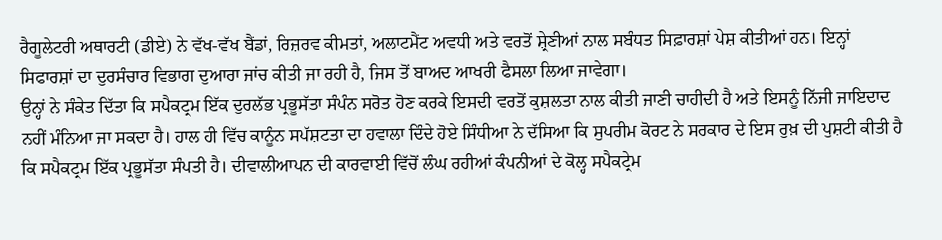ਰੈਗੂਲੇਟਰੀ ਅਥਾਰਟੀ (ਡੀਏ) ਨੇ ਵੱਖ-ਵੱਖ ਬੈਂਡਾਂ, ਰਿਜ਼ਰਵ ਕੀਮਤਾਂ, ਅਲਾਟਮੈਂਟ ਅਵਧੀ ਅਤੇ ਵਰਤੋਂ ਸ਼੍ਰੇਣੀਆਂ ਨਾਲ ਸਬੰਧਤ ਸਿਫ਼ਾਰਸ਼ਾਂ ਪੇਸ਼ ਕੀਤੀਆਂ ਹਨ। ਇਨ੍ਹਾਂ ਸਿਫਾਰਸ਼ਾਂ ਦਾ ਦੁਰਸੰਚਾਰ ਵਿਭਾਗ ਦੁਆਰਾ ਜਾਂਚ ਕੀਤੀ ਜਾ ਰਹੀ ਹੈ, ਜਿਸ ਤੋਂ ਬਾਅਦ ਆਖਰੀ ਫੈਸਲਾ ਲਿਆ ਜਾਵੇਗਾ।
ਉਨ੍ਹਾਂ ਨੇ ਸੰਕੇਤ ਦਿੱਤਾ ਕਿ ਸਪੈਕਟ੍ਰਮ ਇੱਕ ਦੁਰਲੱਭ ਪ੍ਰਭੂਸੱਤਾ ਸੰਪੰਨ ਸਰੋਤ ਹੋਣ ਕਰਕੇ ਇਸਦੀ ਵਰਤੋਂ ਕੁਸ਼ਲਤਾ ਨਾਲ ਕੀਤੀ ਜਾਣੀ ਚਾਹੀਦੀ ਹੈ ਅਤੇ ਇਸਨੂੰ ਨਿੱਜੀ ਜਾਇਦਾਦ ਨਹੀਂ ਮੰਨਿਆ ਜਾ ਸਕਦਾ ਹੈ। ਹਾਲ ਹੀ ਵਿੱਚ ਕਾਨੂੰਨ ਸਪੱਸ਼ਟਤਾ ਦਾ ਹਵਾਲਾ ਦਿੰਦੇ ਹੋਏ ਸਿੰਧੀਆ ਨੇ ਦੱਸਿਆ ਕਿ ਸੁਪਰੀਮ ਕੋਰਟ ਨੇ ਸਰਕਾਰ ਦੇ ਇਸ ਰੁਖ਼ ਦੀ ਪੁਸ਼ਟੀ ਕੀਤੀ ਹੈ ਕਿ ਸਪੈਕਟ੍ਰਮ ਇੱਕ ਪ੍ਰਭੂਸੱਤਾ ਸੰਪਤੀ ਹੈ। ਦੀਵਾਲੀਆਪਨ ਦੀ ਕਾਰਵਾਈ ਵਿੱਚੋਂ ਲੰਘ ਰਹੀਆਂ ਕੰਪਨੀਆਂ ਦੇ ਕੋਲ੍ਹ ਸਪੈਕਟ੍ਰੇਮ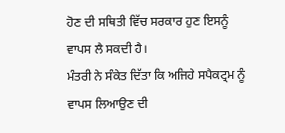ਹੋਣ ਦੀ ਸਥਿਤੀ ਵਿੱਚ ਸਰਕਾਰ ਹੁਣ ਇਸਨੂੰ ਵਾਪਸ ਲੈ ਸਕਦੀ ਹੈ।
ਮੰਤਰੀ ਨੇ ਸੰਕੇਤ ਦਿੱਤਾ ਕਿ ਅਜਿਹੇ ਸਪੈਕਟ੍ਰਮ ਨੂੰ ਵਾਪਸ ਲਿਆਉਣ ਦੀ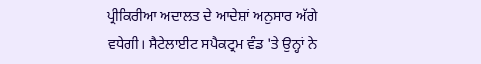ਪ੍ਰੀਕਿਰੀਆ ਅਦਾਲਤ ਦੇ ਆਦੇਸ਼ਾਂ ਅਨੁਸਾਰ ਅੱਗੇ ਵਧੇਗੀ। ਸੈਟੇਲਾਈਟ ਸਪੈਕਟ੍ਰਮ ਵੰਡ 'ਤੇ ਉਨ੍ਹਾਂ ਨੇ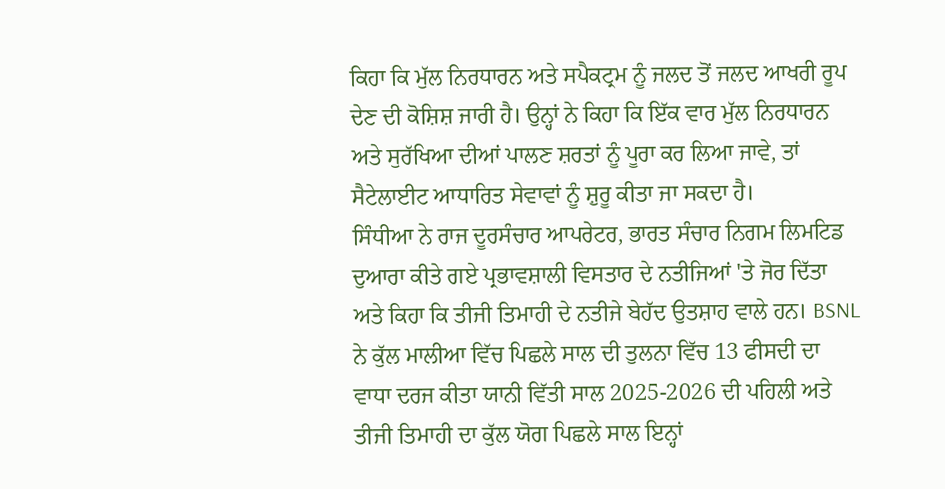ਕਿਹਾ ਕਿ ਮੁੱਲ ਨਿਰਧਾਰਨ ਅਤੇ ਸਪੈਕਟ੍ਰਮ ਨੂੰ ਜਲਦ ਤੋਂ ਜਲਦ ਆਖਰੀ ਰੂਪ ਦੇਣ ਦੀ ਕੋਸ਼ਿਸ਼ ਜਾਰੀ ਹੈ। ਉਨ੍ਹਾਂ ਨੇ ਕਿਹਾ ਕਿ ਇੱਕ ਵਾਰ ਮੁੱਲ ਨਿਰਧਾਰਨ ਅਤੇ ਸੁਰੱਖਿਆ ਦੀਆਂ ਪਾਲਣ ਸ਼ਰਤਾਂ ਨੂੰ ਪੂਰਾ ਕਰ ਲਿਆ ਜਾਵੇ, ਤਾਂ ਸੈਟੇਲਾਈਟ ਆਧਾਰਿਤ ਸੇਵਾਵਾਂ ਨੂੰ ਸ਼ੁਰੂ ਕੀਤਾ ਜਾ ਸਕਦਾ ਹੈ।
ਸਿੰਧੀਆ ਨੇ ਰਾਜ ਦੂਰਸੰਚਾਰ ਆਪਰੇਟਰ, ਭਾਰਤ ਸੰਚਾਰ ਨਿਗਮ ਲਿਮਟਿਡ ਦੁਆਰਾ ਕੀਤੇ ਗਏ ਪ੍ਰਭਾਵਸ਼ਾਲੀ ਵਿਸਤਾਰ ਦੇ ਨਤੀਜਿਆਂ 'ਤੇ ਜੋਰ ਦਿੱਤਾ ਅਤੇ ਕਿਹਾ ਕਿ ਤੀਜੀ ਤਿਮਾਹੀ ਦੇ ਨਤੀਜੇ ਬੇਹੱਦ ਉਤਸ਼ਾਹ ਵਾਲੇ ਹਨ। BSNL ਨੇ ਕੁੱਲ ਮਾਲੀਆ ਵਿੱਚ ਪਿਛਲੇ ਸਾਲ ਦੀ ਤੁਲਨਾ ਵਿੱਚ 13 ਫੀਸਦੀ ਦਾ ਵਾਧਾ ਦਰਜ ਕੀਤਾ ਯਾਨੀ ਵਿੱਤੀ ਸਾਲ 2025-2026 ਦੀ ਪਹਿਲੀ ਅਤੇ ਤੀਜੀ ਤਿਮਾਹੀ ਦਾ ਕੁੱਲ ਯੋਗ ਪਿਛਲੇ ਸਾਲ ਇਨ੍ਹਾਂ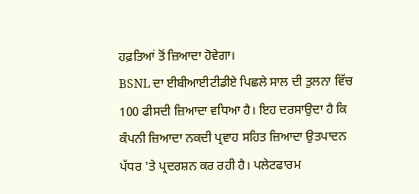ਹਫ਼ਤਿਆਂ ਤੋਂ ਜ਼ਿਆਦਾ ਹੋਵੇਗਾ।
BSNL ਦਾ ਈਬੀਆਈਟੀਡੀਏ ਪਿਛਲੇ ਸਾਲ ਦੀ ਤੁਲਨਾ ਵਿੱਚ 100 ਫੀਸਦੀ ਜ਼ਿਆਦਾ ਵਧਿਆ ਹੈ। ਇਹ ਦਰਸਾਉਦਾ ਹੈ ਕਿ ਕੰਪਨੀ ਜ਼ਿਆਦਾ ਨਕਦੀ ਪ੍ਰਵਾਹ ਸਹਿਤ ਜ਼ਿਆਦਾ ਉਤਪਾਦਨ ਪੱਧਰ 'ਤੇ ਪ੍ਰਦਰਸ਼ਨ ਕਰ ਰਹੀ ਹੈ। ਪਲੇਟਫਾਰਮ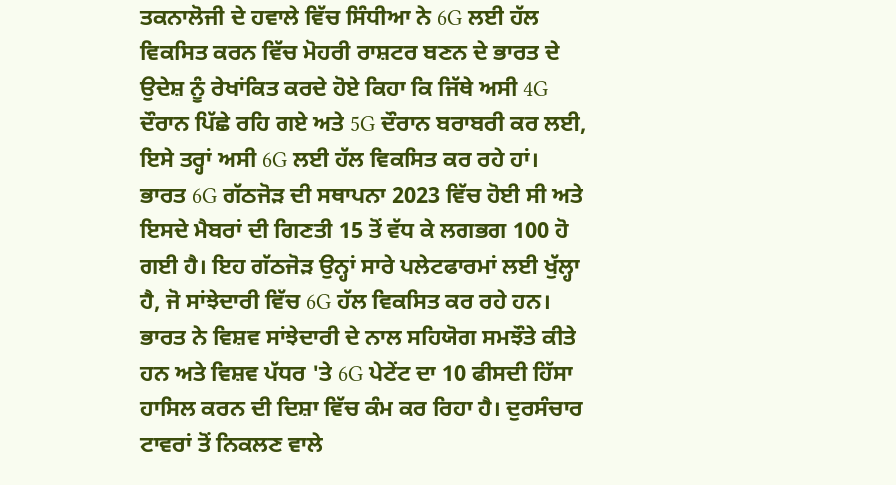ਤਕਨਾਲੋਜੀ ਦੇ ਹਵਾਲੇ ਵਿੱਚ ਸਿੰਧੀਆ ਨੇ 6G ਲਈ ਹੱਲ ਵਿਕਸਿਤ ਕਰਨ ਵਿੱਚ ਮੋਹਰੀ ਰਾਸ਼ਟਰ ਬਣਨ ਦੇ ਭਾਰਤ ਦੇ ਉਦੇਸ਼ ਨੂੰ ਰੇਖਾਂਕਿਤ ਕਰਦੇ ਹੋਏ ਕਿਹਾ ਕਿ ਜਿੱਥੇ ਅਸੀ 4G ਦੌਰਾਨ ਪਿੱਛੇ ਰਹਿ ਗਏ ਅਤੇ 5G ਦੌਰਾਨ ਬਰਾਬਰੀ ਕਰ ਲਈ, ਇਸੇ ਤਰ੍ਹਾਂ ਅਸੀ 6G ਲਈ ਹੱਲ ਵਿਕਸਿਤ ਕਰ ਰਹੇ ਹਾਂ।
ਭਾਰਤ 6G ਗੱਠਜੋੜ ਦੀ ਸਥਾਪਨਾ 2023 ਵਿੱਚ ਹੋਈ ਸੀ ਅਤੇ ਇਸਦੇ ਮੈਬਰਾਂ ਦੀ ਗਿਣਤੀ 15 ਤੋਂ ਵੱਧ ਕੇ ਲਗਭਗ 100 ਹੋ ਗਈ ਹੈ। ਇਹ ਗੱਠਜੋੜ ਉਨ੍ਹਾਂ ਸਾਰੇ ਪਲੇਟਫਾਰਮਾਂ ਲਈ ਖੁੱਲ੍ਹਾ ਹੈ, ਜੋ ਸਾਂਝੇਦਾਰੀ ਵਿੱਚ 6G ਹੱਲ ਵਿਕਸਿਤ ਕਰ ਰਹੇ ਹਨ।
ਭਾਰਤ ਨੇ ਵਿਸ਼ਵ ਸਾਂਝੇਦਾਰੀ ਦੇ ਨਾਲ ਸਹਿਯੋਗ ਸਮਝੌਤੇ ਕੀਤੇ ਹਨ ਅਤੇ ਵਿਸ਼ਵ ਪੱਧਰ 'ਤੇ 6G ਪੇਟੇਂਟ ਦਾ 10 ਫੀਸਦੀ ਹਿੱਸਾ ਹਾਸਿਲ ਕਰਨ ਦੀ ਦਿਸ਼ਾ ਵਿੱਚ ਕੰਮ ਕਰ ਰਿਹਾ ਹੈ। ਦੁਰਸੰਚਾਰ ਟਾਵਰਾਂ ਤੋਂ ਨਿਕਲਣ ਵਾਲੇ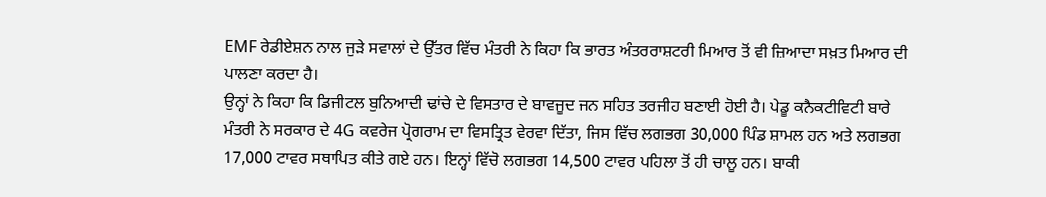EMF ਰੇਡੀਏਸ਼ਨ ਨਾਲ ਜੁੜੇ ਸਵਾਲਾਂ ਦੇ ਉੱਤਰ ਵਿੱਚ ਮੰਤਰੀ ਨੇ ਕਿਹਾ ਕਿ ਭਾਰਤ ਅੰਤਰਰਾਸ਼ਟਰੀ ਮਿਆਰ ਤੋਂ ਵੀ ਜ਼ਿਆਦਾ ਸਖ਼ਤ ਮਿਆਰ ਦੀ ਪਾਲਣਾ ਕਰਦਾ ਹੈ।
ਉਨ੍ਹਾਂ ਨੇ ਕਿਹਾ ਕਿ ਡਿਜੀਟਲ ਬੁਨਿਆਦੀ ਢਾਂਚੇ ਦੇ ਵਿਸਤਾਰ ਦੇ ਬਾਵਜੂਦ ਜਨ ਸਹਿਤ ਤਰਜੀਹ ਬਣਾਈ ਹੋਈ ਹੈ। ਪੇਡੂ ਕਨੈਕਟੀਵਿਟੀ ਬਾਰੇ ਮੰਤਰੀ ਨੇ ਸਰਕਾਰ ਦੇ 4G ਕਵਰੇਜ ਪ੍ਰੋਗਰਾਮ ਦਾ ਵਿਸਤ੍ਰਿਤ ਵੇਰਵਾ ਦਿੱਤਾ, ਜਿਸ ਵਿੱਚ ਲਗਭਗ 30,000 ਪਿੰਡ ਸ਼ਾਮਲ ਹਨ ਅਤੇ ਲਗਭਗ 17,000 ਟਾਵਰ ਸਥਾਪਿਤ ਕੀਤੇ ਗਏ ਹਨ। ਇਨ੍ਹਾਂ ਵਿੱਚੋ ਲਗਭਗ 14,500 ਟਾਵਰ ਪਹਿਲਾ ਤੋਂ ਹੀ ਚਾਲੂ ਹਨ। ਬਾਕੀ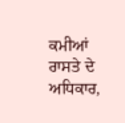ਕਮੀਆਂ ਰਾਸਤੇ ਦੇ ਅਧਿਕਾਰ,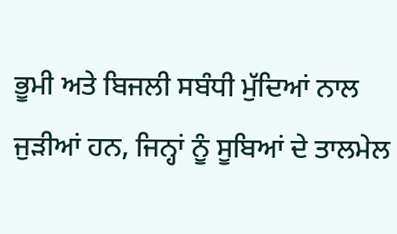ਭੂਮੀ ਅਤੇ ਬਿਜਲੀ ਸਬੰਧੀ ਮੁੱਦਿਆਂ ਨਾਲ ਜੁੜੀਆਂ ਹਨ, ਜਿਨ੍ਹਾਂ ਨੂੰ ਸੂਬਿਆਂ ਦੇ ਤਾਲਮੇਲ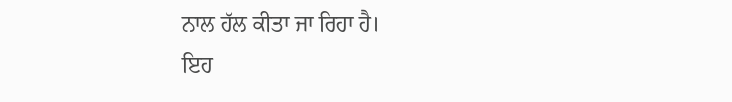ਨਾਲ ਹੱਲ ਕੀਤਾ ਜਾ ਰਿਹਾ ਹੈ।
ਇਹ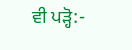ਵੀ ਪੜ੍ਹੋ:-